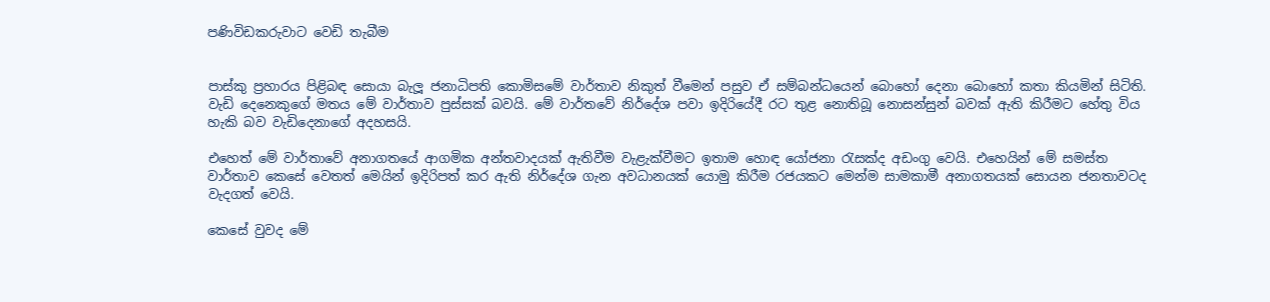පණිවිඩකරුවාට වෙඩි තැබීම


පාස්කු ප්‍රහාරය පිළිබඳ සොයා බැලූ ජනාධිපති කොමිසමේ වාර්තාව නිකුත් වීමෙන් පසුව ඒ සම්බන්ධයෙන් බොහෝ දෙනා බොහෝ කතා කියමින් සිටිති. වැඩි දෙනෙකුගේ මතය මේ වාර්තාව පුස්සක් බවයි. මේ වාර්තවේ නිර්දේශ පවා ඉදිරියේදී රට තුළ නොතිබූ නොසන්සුන් බවක් ඇති කිරීමට හේතු විය හැකි බව වැඩිදෙනාගේ අදහසයි.

එහෙත් මේ වාර්තාවේ අනාගතයේ ආගමික අන්තවාදයක් ඇතිවීම වැළැක්වීමට ඉතාම හොඳ යෝජනා රැසක්ද අඩංගු වෙයි. එහෙයින් මේ සමස්ත වාර්තාව කෙසේ වෙතත් මෙයින් ඉදිරිපත් කර ඇති නිර්දේශ ගැන අවධානයක් යොමු කිරීම රජයකට මෙන්ම සාමකාමී අනාගතයක් සොයන ජනතාවටද වැදගත් වෙයි.

කෙසේ වුවද මේ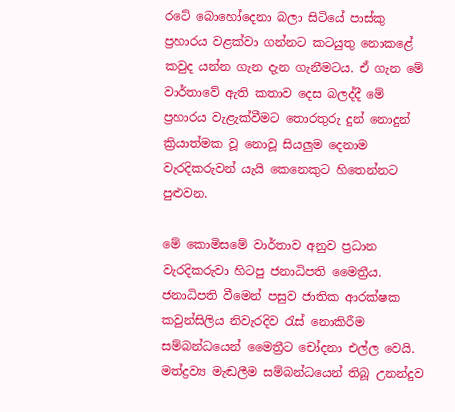රටේ බොහෝදෙනා බලා සිටියේ පාස්කු ප්‍රහාරය වළක්වා ගන්නට කටයුතු නොකළේ කවුද යන්න ගැන දැන ගැනීමටය. ඒ ගැන මේ වාර්තාවේ ඇති කතාව දෙස බලද්දී මේ ප්‍රහාරය වැළැක්වීමට තොරතුරු දුන් නොදුන් ක්‍රියාත්මක වූ නොවූ සියලුම දෙනාම වැරදිකරුවන් යැයි කෙනෙකුට හිතෙන්නට පුළුවන.

මේ කොමිසමේ වාර්තාව අනුව ප්‍රධාන වැරදිකරුවා හිටපු ජනාධිපති මෛත්‍රීය. ජනාධිපති වීමෙන් පසුව ජාතික ආරක්ෂක කවුන්සිලිය නිවැරදිව රැස් නොකිරීම සම්බන්ධයෙන් මෛත්‍රීට චෝදනා එල්ල වෙයි. මත්ද්‍රව්‍ය මැඬලීම සම්බන්ධයෙන් තිබූ උනන්දුව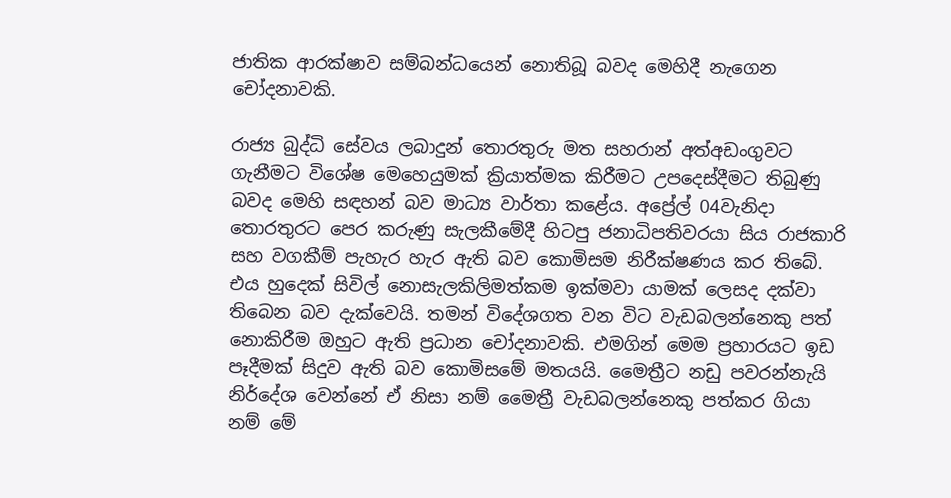ජාතික ආරක්ෂාව සම්බන්ධයෙන් නොතිබූ බවද මෙහිදී නැගෙන චෝදනාවකි.

රාජ්‍ය බුද්ධි සේවය ලබාදුන් තොරතුරු මත සහරාන් අත්අඩංගුවට ගැනීමට විශේෂ මෙහෙයුමක් ක්‍රියාත්මක කිරීමට උපදෙස්දීමට තිබුණු බවද මෙහි සඳහන් බව මාධ්‍ය වාර්තා කළේය. අප්‍රේල් 04වැනිදා තොරතුරට පෙර කරුණු සැලකීමේදී හිටපු ජනාධිපතිවරයා සිය රාජකාරි සහ වගකීම් පැහැර හැර ඇති බව කොමිසම නිරීක්ෂණය කර තිබේ. එය හුදෙක් සිවිල් නොසැලකිලිමත්කම ඉක්මවා යාමක් ලෙසද දක්වා තිබෙන බව දැක්වෙයි. තමන් විදේශගත වන විට වැඩබලන්නෙකු පත් නොකිරීම ඔහුට ඇති ප්‍රධාන චෝදනාවකි. එමගින් මෙම ප්‍රහාරයට ඉඩ පෑදීමක් සිදුව ඇති බව කොමිසමේ මතයයි. මෛත්‍රීට නඩු පවරන්නැයි නිර්දේශ වෙන්නේ ඒ නිසා නම් මෛත්‍රී වැඩබලන්නෙකු පත්කර ගියා නම් මේ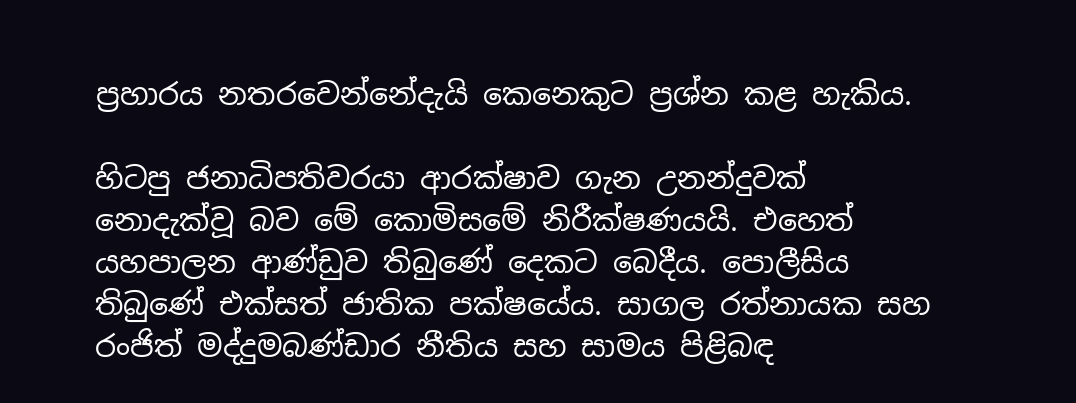ප්‍රහාරය නතරවෙන්නේදැයි කෙනෙකුට ප්‍රශ්න කළ හැකිය.

හිටපු ජනාධිපතිවරයා ආරක්ෂාව ගැන උනන්දුවක් නොදැක්වූ බව මේ කොමිසමේ නිරීක්ෂණයයි. එහෙත් යහපාලන ආණ්ඩුව තිබුණේ දෙකට බෙදීය. පොලීසිය තිබුණේ එක්සත් ජාතික පක්ෂයේය. සාගල රත්නායක සහ රංජිත් මද්දුමබණ්ඩාර නීතිය සහ සාමය පිළිබඳ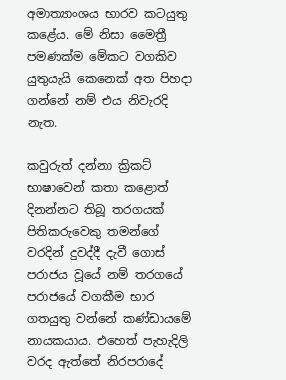අමාත්‍යාංශය භාරව කටයුතු කළේය. මේ නිසා මෛත්‍රී පමණක්ම මේකට වගකිව යුතුයැයි කෙනෙක් අත පිහදා ගන්නේ නම් එය නිවැරදි නැත.

කවුරුත් දන්නා ක්‍රිකට් භාෂාවෙන් කතා කළොත් දිනන්නට තිබූ තරගයක් පිතිකරුවෙකු තමන්ගේ වරදින් දුවද්දී දැවී ගොස් පරාජය වූයේ නම් තරගයේ පරාජයේ වගකීම භාර ගතයුතු වන්නේ කණ්ඩායමේ නායකයාය. එහෙත් පැහැදිලි වරද ඇත්තේ නිරපරාදේ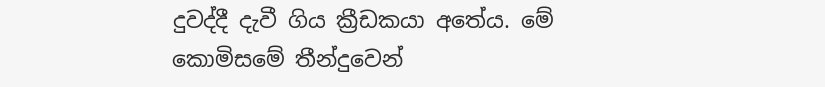දුවද්දී දැවී ගිය ක්‍රීඩකයා අතේය. මේ කොමිසමේ තීන්දුවෙන්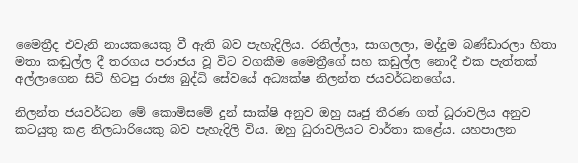මෛත්‍රීද එවැනි නායකයෙකු වී ඇති බව පැහැදිලිය. රනිල්ලා, සාගලලා, මද්දුම බණ්ඩාරලා හිතා මතා කඬුල්ල දී තරගය පරාජය වූ විට වගකීම මෛත්‍රීගේ සහ කඩුල්ල නොදී එක පැත්තක් අල්ලාගෙන සිටි හිටපු රාජ්‍ය බුද්ධි සේවයේ අධ්‍යක්ෂ නිලන්ත ජයවර්ධනගේය.

නිලන්ත ජයවර්ධන මේ කොමිසමේ දුන් සාක්ෂි අනුව ඔහු ඍජු තීරණ ගත් ධූරාවලිය අනුව කටයුතු කළ නිලධාරියෙකු බව පැහැදිලි විය. ඔහු ධුරාවලියට වාර්තා කළේය. යහපාලන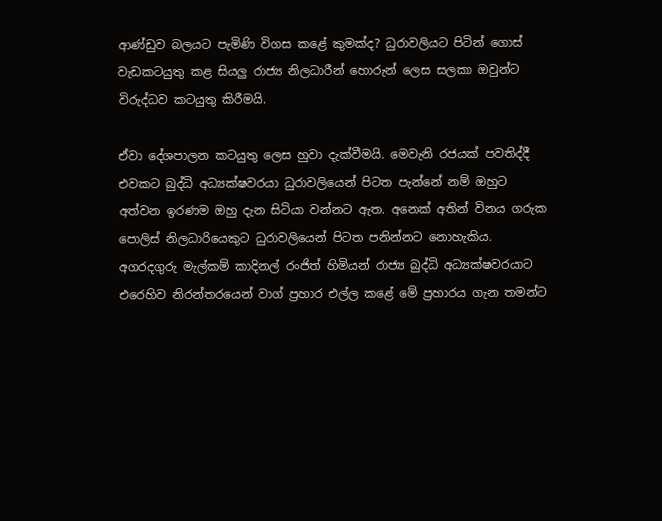ආණ්ඩුව බලයට පැමිණි විගස කළේ කුමක්ද? ධුරාවලියට පිටින් ගොස් වැඩකටයුතු කළ සියලු රාජ්‍ය නිලධාරීන් හොරුන් ලෙස සලකා ඔවුන්ට විරුද්ධව කටයුතු කිරීමයි.

ඒවා දේශපාලන කටයුතු ලෙස හුවා දැක්වීමයි. මෙවැනි රජයක් පවතිද්දී එවකට බුද්ධි අධ්‍යක්ෂවරයා ධුරාවලියෙන් පිටත පැන්නේ නම් ඔහුට අත්වන ඉරණම ඔහු දැන සිටියා වන්නට ඇත. අනෙක් අතින් විනය ගරුක පොලිස් නිලධාරියෙකුට ධුරාවලියෙන් පිටත පනින්නට නොහැකිය. අගරදගුරු මැල්කම් කාදිනල් රංජිත් හිමියන් රාජ්‍ය බුද්ධි අධ්‍යක්ෂවරයාට එරෙහිව නිරන්තරයෙන් වාග් ප්‍රහාර එල්ල කළේ මේ ප්‍රහාරය ගැන තමන්ට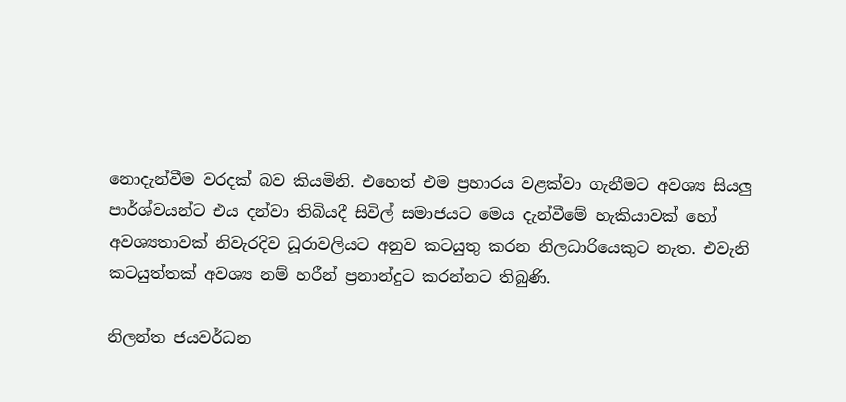නොදැන්වීම වරදක් බව කියමිනි. එහෙත් එම ප්‍රහාරය වළක්වා ගැනීමට අවශ්‍ය සියලු පාර්ශ්වයන්ට එය දන්වා තිබියදී සිවිල් සමාජයට මෙය දැන්වීමේ හැකියාවක් හෝ අවශ්‍යතාවක් නිවැරදිව ධූරාවලියට අනුව කටයුතු කරන නිලධාරියෙකුට නැත. එවැනි කටයුත්තක් අවශ්‍ය නම් හරීන් ප්‍රනාන්දුට කරන්නට තිබුණි.

නිලන්ත ජයවර්ධන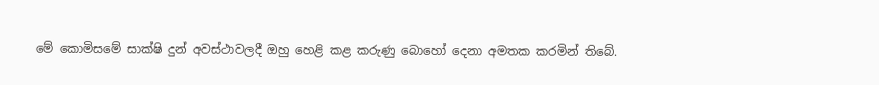මේ කොමිසමේ සාක්ෂි දුන් අවස්ථාවලදී ඔහු හෙළි කළ කරුණු බොහෝ දෙනා අමතක කරමින් තිබේ.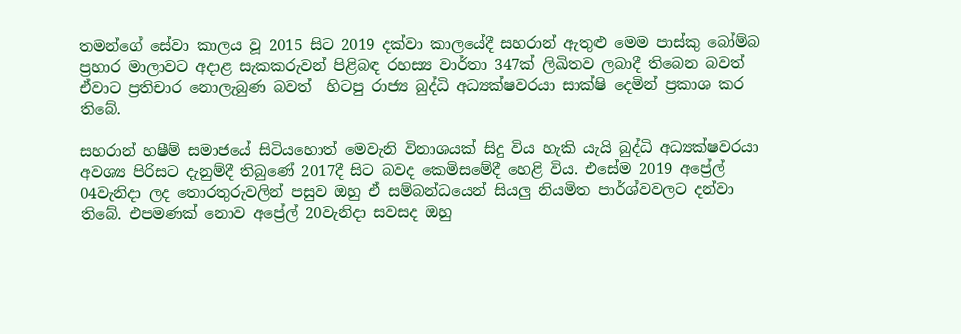තමන්ගේ සේවා කාලය වූ 2015 සිට 2019 දක්වා කාලයේදී සහරාන් ඇතුළු මෙම පාස්කු බෝම්බ ප්‍රහාර මාලාවට අදාළ සැකකරුවන් පිළිබඳ රහස්‍ය වාර්තා 347ක් ලිඛිතව ලබාදී තිබෙන බවත් ඒවාට ප්‍රතිචාර නොලැබුණ බවත්  හිටපු රාජ්‍ය බුද්ධි අධ්‍යක්ෂවරයා සාක්ෂි දෙමින් ප්‍රකාශ කර තිබේ.

සහරාන් හෂීම් සමාජයේ සිටියහොත් මෙවැනි විනාශයක් සිදු විය හැකි යැයි බුද්ධි අධ්‍යක්ෂවරයා අවශ්‍ය පිරිසට දැනුම්දී තිබුණේ 2017දී සිට බවද කෙමිසමේදී හෙළි විය. එසේම 2019 අප්‍රේල් 04වැනිදා ලද තොරතුරුවලින් පසුව ඔහු ඒ සම්බන්ධයෙන් සියලු නියමිත පාර්ශ්වවලට දන්වා තිබේ. එපමණක් නොව අප්‍රේල් 20වැනිදා සවසද ඔහු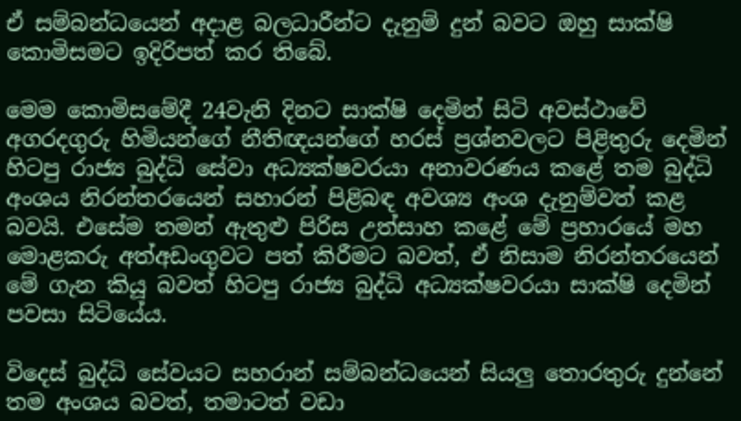ඒ සම්බන්ධයෙන් අදාළ බලධාරීන්ට දැනුම් දුන් බවට ඔහු සාක්ෂි කොමිසමට ඉදිරිපත් කර තිබේ.

මෙම කොමිසමේදී 24වැනි දිනට සාක්ෂි දෙමින් සිටි අවස්ථාවේ අගරදගුරු හිමියන්ගේ නීතිඥයන්ගේ හරස් ප්‍රශ්නවලට පිළිතුරු දෙමින් හිටපු රාජ්‍ය බුද්ධි සේවා අධ්‍යක්ෂවරයා අනාවරණය කළේ තම බුද්ධි අංශය නිරන්තරයෙන් සහාරන් පිළිබඳ අවශ්‍ය අංශ දැනුම්වත් කළ බවයි. එසේම තමන් ඇතුළු පිරිස උත්සාහ කළේ මේ ප්‍රහාරයේ මහ මොළකරු අත්අඩංගුවට පත් කිරීමට බවත්, ඒ නිසාම නිරන්තරයෙන් මේ ගැන කියූ බවත් හිටපු රාජ්‍ය බුද්ධි අධ්‍යක්ෂවරයා සාක්ෂි දෙමින් පවසා සිටියේය.

විදෙස් බුද්ධි සේවයට සහරාන් සම්බන්ධයෙන් සියලු තොරතුරු දුන්නේ තම අංශය බවත්, තමාටත් වඩා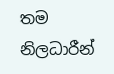තම  නිලධාරීන්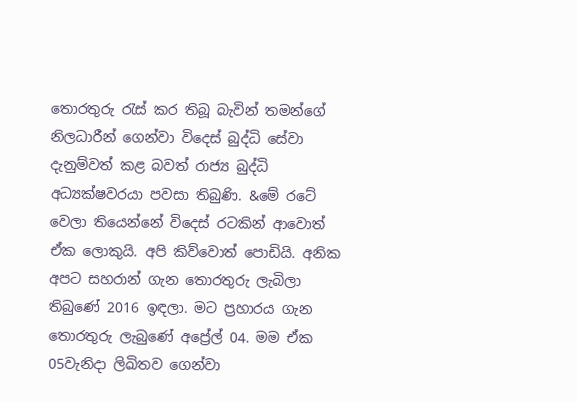තොරතුරු රැස් කර තිබූ බැවින් තමන්ගේ නිලධාරීන් ගෙන්වා විදෙස් බුද්ධි සේවා දැනුම්වත් කළ බවත් රාජ්‍ය බුද්ධි අධ්‍යක්ෂවරයා පවසා තිබුණි. &මේ රටේ වෙලා තියෙන්නේ විදෙස් රටකින් ආවොත් ඒක ලොකුයි. අපි කිව්වොත් පොඩියි. අනික අපට සහරාන් ගැන තොරතුරු ලැබිලා තිබුණේ 2016 ඉඳලා. මට ප්‍රහාරය ගැන තොරතුරු ලැබුණේ අප්‍රේල් 04. මම ඒක 05වැනිදා ලිඛිතව ගෙන්වා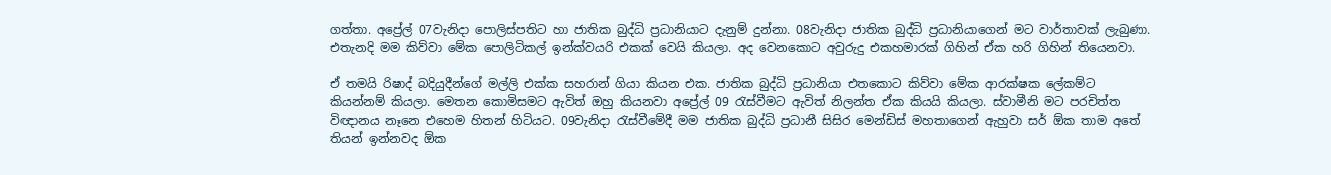ගත්තා. අප්‍රේල් 07වැනිදා පොලිස්පතිට හා ජාතික බුද්ධි ප්‍රධානියාට දැනුම් දුන්නා. 08වැනිදා ජාතික බුද්ධි ප්‍රධානියාගෙන් මට වාර්තාවක් ලැබුණා. එතැනදි මම කිව්වා මේක පොලිටිකල් ඉන්ක්වයරි එකක් වෙයි කියලා. අද වෙනකොට අවුරුදු එකහමාරක් ගිහින් ඒක හරි ගිහින් තියෙනවා.

ඒ තමයි රිෂාද් බදියුදීන්ගේ මල්ලි එක්ක සහරාන් ගියා කියන එක. ජාතික බුද්ධි ප්‍රධානියා එතකොට කිව්වා මේක ආරක්ෂක ලේකම්ට කියන්නම් කියලා. මෙතන කොමිසමට ඇවිත් ඔහු කියනවා අප්‍රේල් 09 රැස්වීමට ඇවිත් නිලන්ත ඒක කියයි කියලා. ස්වාමීනි මට පරචිත්ත විඥානය නෑනෙ එහෙම හිතන් හිටියට. 09වැනිදා රැස්වීමේදී මම ජාතික බුද්ධි ප්‍රධානී සිසිර මෙන්ඩිස් මහතාගෙන් ඇහුවා සර් ඕක තාම අතේ තියන් ඉන්නවද ඕක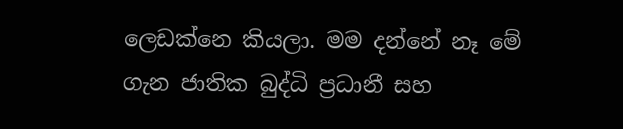ලෙඩක්නෙ කියලා. මම දන්නේ නෑ මේ ගැන ජාතික බුද්ධි ප්‍රධානී සහ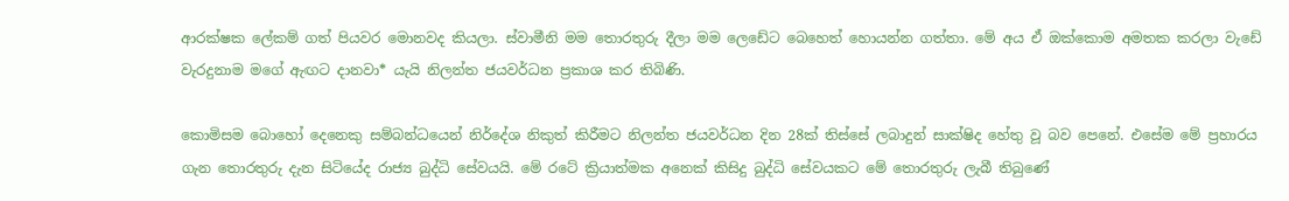ආරක්ෂක ලේකම් ගත් පියවර මොනවද කියලා. ස්වාමීනි මම තොරතුරු දීලා මම ලෙඩේට බෙහෙත් හොයන්න ගත්තා. මේ අය ඒ ඔක්කොම අමතක කරලා වැඩේ වැරදුනාම මගේ ඇඟට දානවා* යැයි නිලන්ත ජයවර්ධන ප්‍රකාශ කර තිබිණි.

කොමිසම බොහෝ දෙනෙකු සම්බන්ධයෙන් නිර්දේශ නිකුත් කිරීමට නිලන්ත ජයවර්ධන දින 28ක් තිස්සේ ලබාදුන් සාක්ෂිද හේතු වූ බව පෙනේ. එසේම මේ ප්‍රහාරය ගැන තොරතුරු දැන සිටියේද රාජ්‍ය බුද්ධි සේවයයි. මේ රටේ ක්‍රියාත්මක අනෙක් කිසිදු බුද්ධි සේවයකට මේ තොරතුරු ලැබී තිබුණේ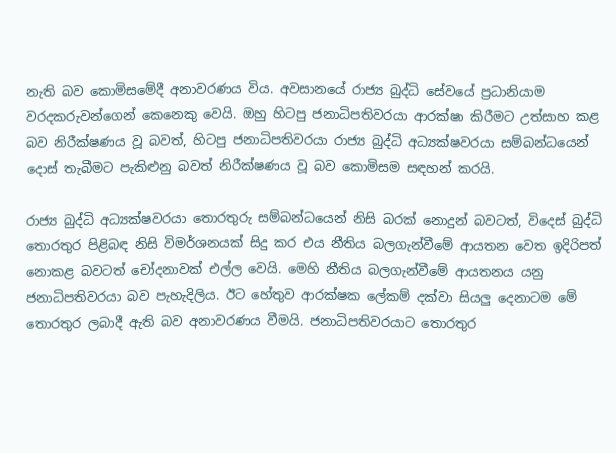නැති බව කොමිසමේදී අනාවරණය විය. අවසානයේ රාජ්‍ය බුද්ධි සේවයේ ප්‍රධානියාම වරදකරුවන්ගෙන් කෙනෙකු වෙයි. ඔහු හිටපු ජනාධිපතිවරයා ආරක්ෂා කිරීමට උත්සාහ කළ බව නිරීක්ෂණය වූ බවත්, හිටපු ජනාධිපතිවරයා රාජ්‍ය බුද්ධි අධ්‍යක්ෂවරයා සම්බන්ධයෙන් දොස් තැබීමට පැකිළුනු බවත් නිරීක්ෂණය වූ බව කොමිසම සඳහන් කරයි.

රාජ්‍ය බුද්ධි අධ්‍යක්ෂවරයා තොරතුරු සම්බන්ධයෙන් නිසි බරක් නොදුන් බවටත්, විදෙස් බුද්ධි තොරතුර පිළිබඳ නිසි විමර්ශනයක් සිදු කර එය නීතිය බලගැන්වීමේ ආයතන වෙත ඉදිරිපත් නොකළ බවටත් චෝදනාවක් එල්ල වෙයි. මෙහි නීතිය බලගැන්වීමේ ආයතනය යනු ජනාධිපතිවරයා බව පැහැදිලිය. ඊට හේතුව ආරක්ෂක ලේකම් දක්වා සියලු දෙනාටම මේ තොරතුර ලබාදී ඇති බව අනාවරණය වීමයි. ජනාධිපතිවරයාට තොරතුර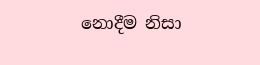නොදීම නිසා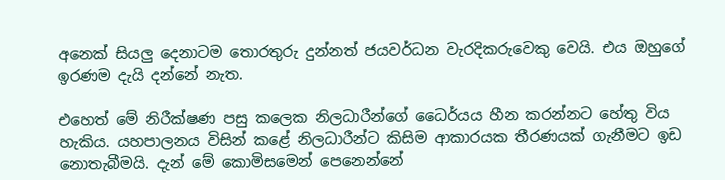අනෙක් සියලු දෙනාටම තොරතුරු දුන්නත් ජයවර්ධන වැරදිකරුවෙකු වෙයි. එය ඔහුගේ ඉරණම දැයි දන්නේ නැත.

එහෙත් මේ නිරීක්ෂණ පසු කලෙක නිලධාරීන්ගේ ධෛර්යය හීන කරන්නට හේතු විය හැකිය. යහපාලනය විසින් කළේ නිලධාරීන්ට කිසිම ආකාරයක තීරණයක් ගැනීමට ඉඩ නොතැබීමයි. දැන් මේ කොමිසමෙන් පෙනෙන්නේ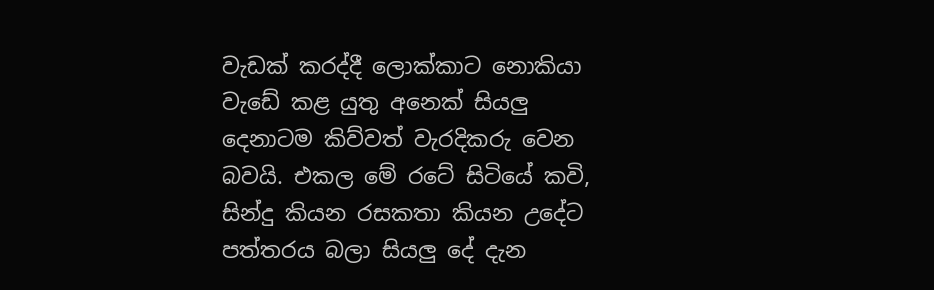වැඩක් කරද්දී ලොක්කාට නොකියා වැඩේ කළ යුතු අනෙක් සියලු දෙනාටම කිව්වත් වැරදිකරු වෙන බවයි. එකල මේ රටේ සිටියේ කවි, සින්දු කියන රසකතා කියන උදේට පත්තරය බලා සියලු දේ දැන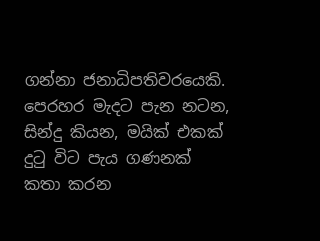ගන්නා ජනාධිපතිවරයෙකි. පෙරහර මැදට පැන නටන, සින්දු කියන, මයික් එකක් දුටු විට පැය ගණනක් කතා කරන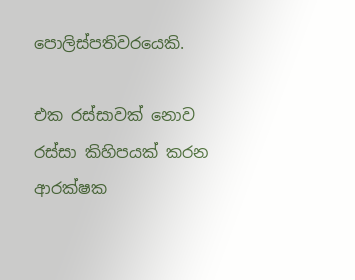පොලිස්පතිවරයෙකි.

එක රස්සාවක් නොව රස්සා කිහිපයක් කරන ආරක්ෂක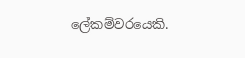ලේකම්වරයෙකි.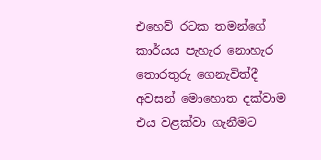එහෙව් රටක තමන්ගේ කාර්යය පැහැර නොහැර තොරතුරු ගෙනැවිත්දී අවසන් මොහොත දක්වාම එය වළක්වා ගැනීමට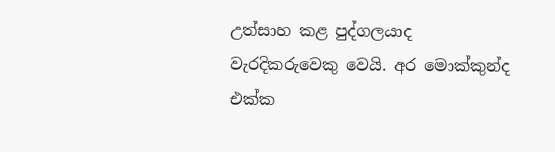උත්සාහ කළ පුද්ගලයාද වැරදිකරුවෙකු වෙයි. අර මොක්කුන්ද එක්ක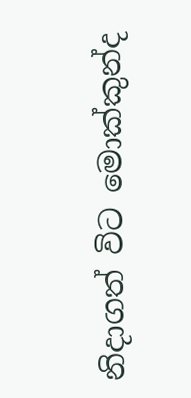නිදාගත් විට මොක්කුන්ද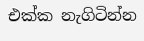එක්ක නැගිටින්න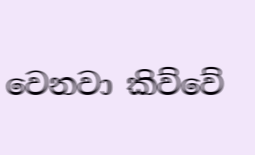වෙනවා කිව්වේ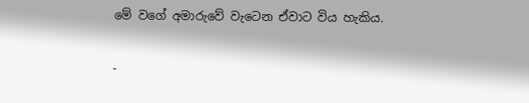මේ වගේ අමාරුවේ වැටෙන ඒවාට විය හැකිය.

-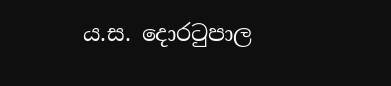ය.ස. දොරටුපාල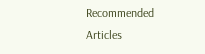Recommended Articles